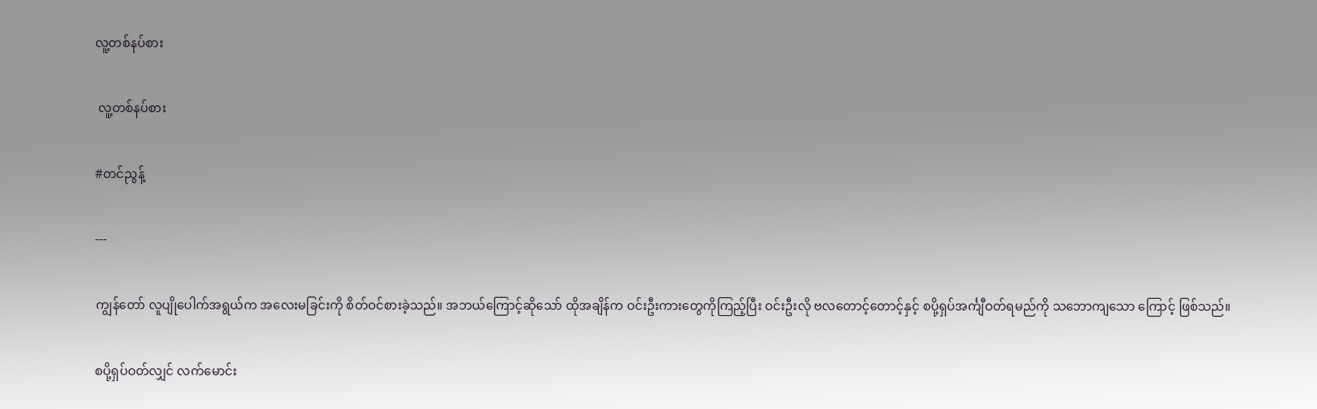လူ့တစ်နပ်စား

 လူ့တစ်နပ်စား

#တင်ညွန့်

---

ကျွန်တော် လူပျိုပေါက်အရွယ်က အလေးမခြင်းကို စိတ်ဝင်စားခဲ့သည်။ အဘယ်ကြောင့်ဆိုသော် ထိုအချိန်က ဝင်းဦးကားတွေကိုကြည့်ပြီး ဝင်းဦးလို ဗလတောင့်တောင့်နှင့် စပို့ရှပ်အင်္ကျီဝတ်ရမည်ကို သဘောကျသော ကြောင့် ဖြစ်သည်။

စပို့ရှပ်ဝတ်လျှင် လက်မောင်း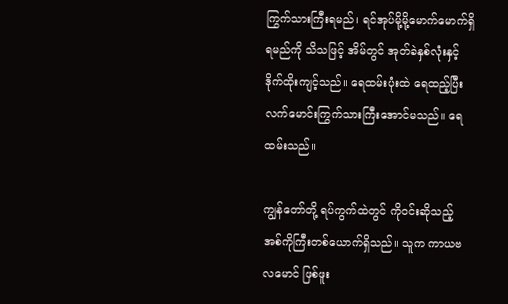ကြွက်သားကြီးရမည်၊ ရင်အုပ်မို့မို့မောက်မောက်ရှိရမည်ကို သိသဖြင့် အိမ်တွင် အုတ်ခဲနှစ်လုံးနှင့် ဒိုက်ထိုးကျင့်သည်။ ရေထမ်းပုံးထဲ ရေထည့်ပြီး လက်မောင်းကြွက်သားကြီးအောင်မသည်။ ရေထမ်းသည်။

ကျွန်တော်တို့ ရပ်ကွက်ထဲတွင် ကိုဝင်းဆိုသည့် အစ်ကိုကြီးတစ်ယောက်ရှိသည်။ သူက ကာယဗလမောင် ဖြစ်ဖူး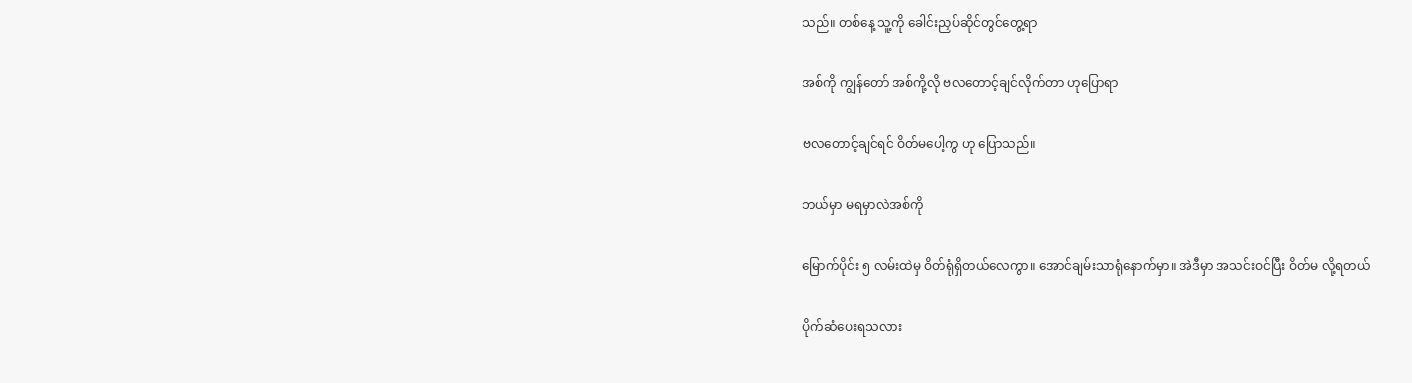သည်။ တစ်နေ့ သူ့ကို ခေါင်းညှပ်ဆိုင်တွင်တွေ့ရာ

အစ်ကို ကျွန်တော် အစ်ကို့လို ဗလတောင့်ချင်လိုက်တာ ဟုပြောရာ

ဗလတောင့်ချင်ရင် ဝိတ်မပေါ့ကွ ဟု ပြောသည်။

ဘယ်မှာ မရမှာလဲအစ်ကို

မြောက်ပိုင်း ၅ လမ်းထဲမှ ဝိတ်ရုံရှိတယ်လေကွာ။ အောင်ချမ်းသာရုံနောက်မှာ။ အဲဒီမှာ အသင်းဝင်ပြီး ဝိတ်မ လို့ရတယ်

ပိုက်ဆံပေးရသလား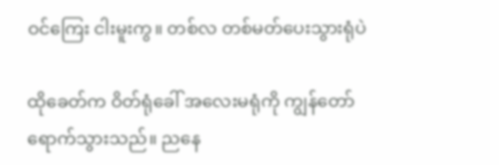ဝင်ကြေး ငါးမူးကွ။ တစ်လ တစ်မတ်ပေးသွားရုံပဲ

ထိုခေတ်က ဝိတ်ရုံခေါ် အလေးမရုံကို ကျွန်တော်ရောက်သွားသည်။ ညနေ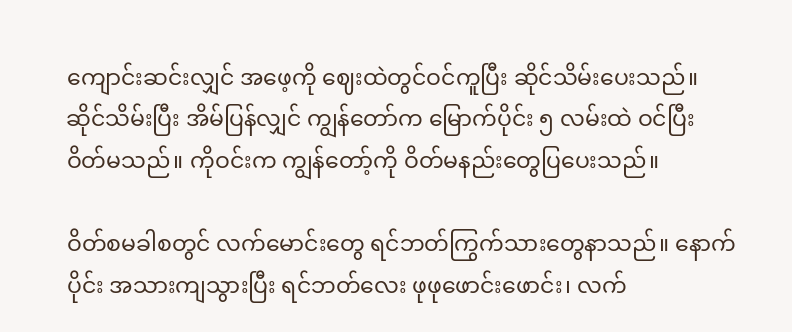ကျောင်းဆင်းလျှင် အဖေ့ကို ဈေးထဲတွင်ဝင်ကူပြီး ဆိုင်သိမ်းပေးသည်။ ဆိုင်သိမ်းပြီး အိမ်ပြန်လျှင် ကျွန်တော်က မြောက်ပိုင်း ၅ လမ်းထဲ ဝင်ပြီး ဝိတ်မသည်။ ကိုဝင်းက ကျွန်တော့်ကို ဝိတ်မနည်းတွေပြပေးသည်။

ဝိတ်စမခါစတွင် လက်မောင်းတွေ ရင်ဘတ်ကြွက်သားတွေနာသည်။ နောက်ပိုင်း အသားကျသွားပြီး ရင်ဘတ်လေး ဖုဖုဖောင်းဖောင်း၊ လက်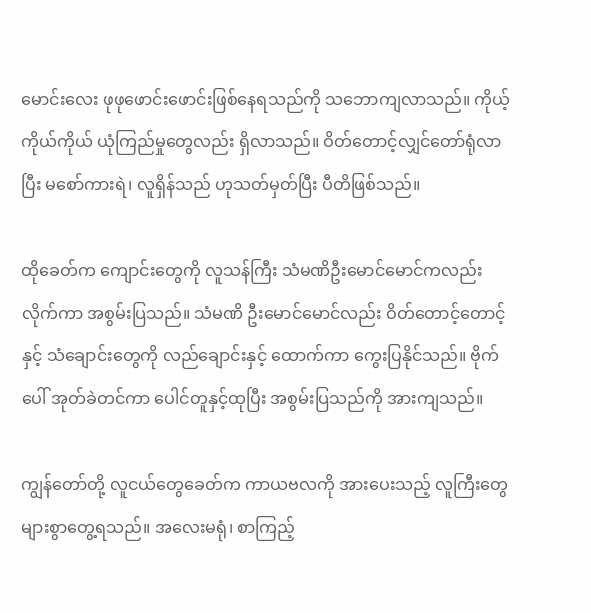မောင်းလေး ဖုဖုဖောင်းဖောင်းဖြစ်နေရသည်ကို သဘောကျလာသည်။ ကိုယ့်ကိုယ်ကိုယ် ယုံကြည်မှုတွေလည်း ရှိလာသည်။ ဝိတ်တောင့်လျှင်တော်ရုံလာပြီး မစော်ကားရဲ၊ လူရှိန်သည် ဟုသတ်မှတ်ပြီး ပီတိဖြစ်သည်။

ထိုခေတ်က ကျောင်းတွေကို လူသန်ကြီး သံမဏိဦးမောင်မောင်ကလည်း လိုက်ကာ အစွမ်းပြသည်။ သံမဏိ ဦးမောင်မောင်လည်း ဝိတ်တောင့်တောင့်နှင့် သံချောင်းတွေကို လည်ချောင်းနှင့် ထောက်ကာ ကွေးပြနိုင်သည်။ ဗိုက်ပေါ် အုတ်ခဲတင်ကာ ပေါင်တူနှင့်ထုပြီး အစွမ်းပြသည်ကို အားကျသည်။

ကျွန်တော်တို့ လူငယ်တွေခေတ်က ကာယဗလကို အားပေးသည့် လူကြီးတွေ များစွာတွေ့ရသည်။ အလေးမရုံ၊ စာကြည့်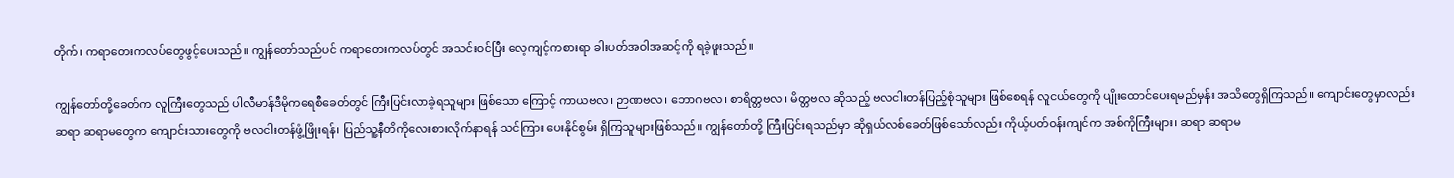တိုက်၊ ကရာတေးကလပ်တွေဖွင့်ပေးသည်။ ကျွန်တော်သည်ပင် ကရာတေးကလပ်တွင် အသင်းဝင်ပြီး လေ့ကျင့်ကစားရာ ခါးပတ်အဝါအဆင့်ကို ရခဲ့ဖူးသည်။

ကျွန်တော်တို့ခေတ်က လူကြီးတွေသည် ပါလီမာန်ဒီမိုကရေစီခေတ်တွင် ကြီးပြင်းလာခဲ့ရသူများ ဖြစ်သော ကြောင့် ကာယဗလ၊ ဉာဏဗလ၊ ဘောဂဗလ၊ စာရိတ္တဗလ၊ မိတ္တဗလ ဆိုသည့် ဗလငါးတန်ပြည့်စုံသူများ ဖြစ်စေရန် လူငယ်တွေကို ပျိုးထောင်ပေးရမည်မှန်း အသိတွေရှိကြသည်။ ကျောင်းတွေမှာလည်း ဆရာ ဆရာမတွေက ကျောင်းသားတွေကို ဗလငါးတန်ဖွံ့ဖြိုးရန်၊ ပြည်သူ့နီတိကိုလေးစားလိုက်နာရန် သင်ကြား ပေးနိုင်စွမ်း ရှိကြသူများဖြစ်သည်။ ကျွန်တော်တို့ ကြီးပြင်းရသည်မှာ ဆိုရှယ်လစ်ခေတ်ဖြစ်သော်လည်း ကိုယ့်ပတ်ဝန်းကျင်က အစ်ကိုကြီးများ၊ ဆရာ ဆရာမ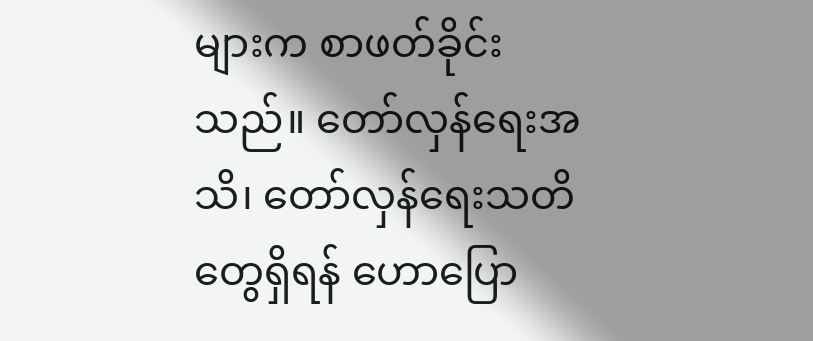များက စာဖတ်ခိုင်းသည်။ တော်လှန်ရေးအသိ၊ တော်လှန်ရေးသတိတွေရှိရန် ဟောပြော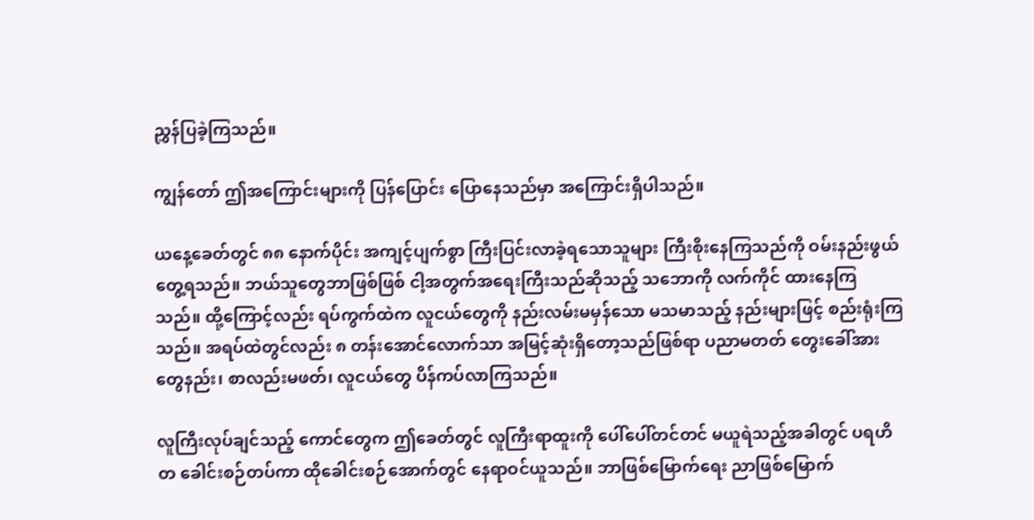ညွှန်ပြခဲ့ကြသည်။

ကျွန်တော် ဤအကြောင်းများကို ပြန်ပြောင်း ပြောနေသည်မှာ အကြောင်းရှိပါသည်။

ယနေ့ခေတ်တွင် ၈၈ နောက်ပိုင်း အကျင့်ပျက်စွာ ကြီးပြင်းလာခဲ့ရသောသူများ ကြီးစိုးနေကြသည်ကို ဝမ်းနည်းဖွယ်တွေ့ရသည်။ ဘယ်သူတွေဘာဖြစ်ဖြစ် ငါ့အတွက်အရေးကြီးသည်ဆိုသည့် သဘောကို လက်ကိုင် ထားနေကြသည်။ ထို့ကြောင့်လည်း ရပ်ကွက်ထဲက လူငယ်တွေကို နည်းလမ်းမမှန်သော မသမာသည့် နည်းများဖြင့် စည်းရုံးကြသည်။ အရပ်ထဲတွင်လည်း ၈ တန်းအောင်လောက်သာ အမြင့်ဆုံးရှိတော့သည်ဖြစ်ရာ ပညာမတတ် တွေးခေါ်အားတွေနည်း၊ စာလည်းမဖတ်၊ လူငယ်တွေ ပိန်ကပ်လာကြသည်။

လူကြီးလုပ်ချင်သည့် ကောင်တွေက ဤခေတ်တွင် လူကြီးရာထူးကို ပေါ်ပေါ်တင်တင် မယူရဲသည့်အခါတွင် ပရဟိတ ခေါင်းစဉ်တပ်ကာ ထိုခေါင်းစဉ်အောက်တွင် နေရာဝင်ယူသည်။ ဘာဖြစ်မြောက်ရေး ညာဖြစ်မြောက်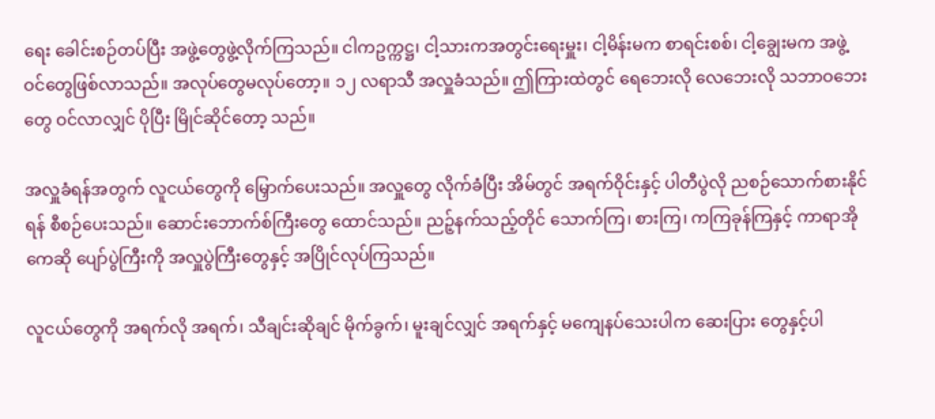ရေး ခေါင်းစဉ်တပ်ပြီး အဖွဲ့တွေဖွဲ့လိုက်ကြသည်။ ငါကဥက္ကဋ္ဌ၊ ငါ့သားကအတွင်းရေးမှူး၊ ငါ့မိန်းမက စာရင်းစစ်၊ ငါ့ချွေးမက အဖွဲ့ဝင်တွေဖြစ်လာသည်။ အလုပ်တွေမလုပ်တော့။ ၁၂ လရာသီ အလှူခံသည်။ ဤကြားထဲတွင် ရေဘေးလို လေဘေးလို သဘာဝဘေးတွေ ဝင်လာလျှင် ပိုပြီး မြိုင်ဆိုင်တော့ သည်။

အလှူခံရန်အတွက် လူငယ်တွေကို မြှောက်ပေးသည်။ အလှူတွေ လိုက်ခံပြီး အိမ်တွင် အရက်ဝိုင်းနှင့် ပါတီပွဲလို ညစဉ်သောက်စားနိုင်ရန် စီစဉ်ပေးသည်။ ဆောင်းဘောက်စ်ကြီးတွေ ထောင်သည်။ ညဉ့်နက်သည့်တိုင် သောက်ကြ၊ စားကြ၊ ကကြခုန်ကြနှင့် ကာရာအိုကေဆို ပျော်ပွဲကြီးကို အလှူပွဲကြီးတွေနှင့် အပြိုင်လုပ်ကြသည်။

လူငယ်တွေကို အရက်လို အရက်၊ သီချင်းဆိုချင် မိုက်ခွက်၊ မူးချင်လျှင် အရက်နှင့် မကျေနပ်သေးပါက ဆေးပြား တွေနှင့်ပါ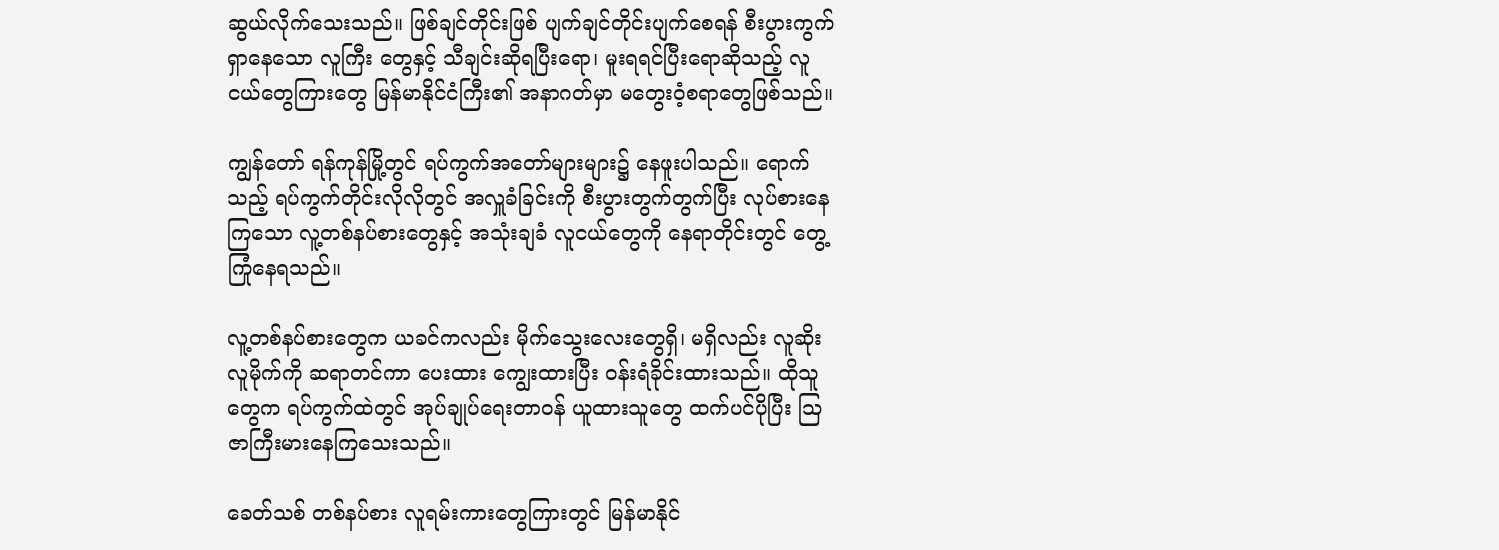ဆွယ်လိုက်သေးသည်။ ဖြစ်ချင်တိုင်းဖြစ် ပျက်ချင်တိုင်းပျက်စေရန် စီးပွားကွက်ရှာနေသော လူကြီး တွေနှင့် သီချင်းဆိုရပြီးရော၊ မူးရရင်ပြီးရောဆိုသည့် လူငယ်တွေကြားတွေ မြန်မာနိုင်ငံကြီး၏ အနာဂတ်မှာ မတွေးဝံ့စရာတွေဖြစ်သည်။

ကျွန်တော် ရန်ကုန်မြို့တွင် ရပ်ကွက်အတော်များများ၌ နေဖူးပါသည်။ ရောက်သည့် ရပ်ကွက်တိုင်းလိုလိုတွင် အလှူခံခြင်းကို စီးပွားတွက်တွက်ပြီး လုပ်စားနေကြသော လူ့တစ်နပ်စားတွေနှင့် အသုံးချခံ လူငယ်တွေကို နေရာတိုင်းတွင် တွေ့ကြုံနေရသည်။

လူ့တစ်နပ်စားတွေက ယခင်ကလည်း မိုက်သွေးလေးတွေရှိ၊ မရှိလည်း လူဆိုးလူမိုက်ကို ဆရာတင်ကာ ပေးထား ကျွေးထားပြီး ဝန်းရံခိုင်းထားသည်။ ထိုသူတွေက ရပ်ကွက်ထဲတွင် အုပ်ချုပ်ရေးတာဝန် ယူထားသူတွေ ထက်ပင်ပိုပြီး ဩဇာကြီးမားနေကြသေးသည်။

ခေတ်သစ် တစ်နပ်စား လူရမ်းကားတွေကြားတွင် မြန်မာနိုင်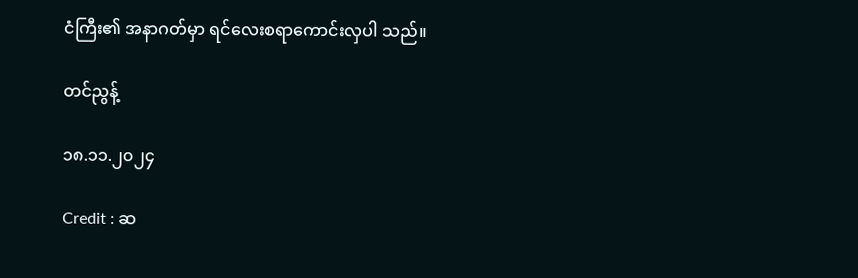ငံကြီး၏ အနာဂတ်မှာ ရင်လေးစရာကောင်းလှပါ သည်။

တင်ညွန့်

၁၈.၁၁.၂၀၂၄

Credit : ဆ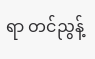ရာ တင်ညွန့်